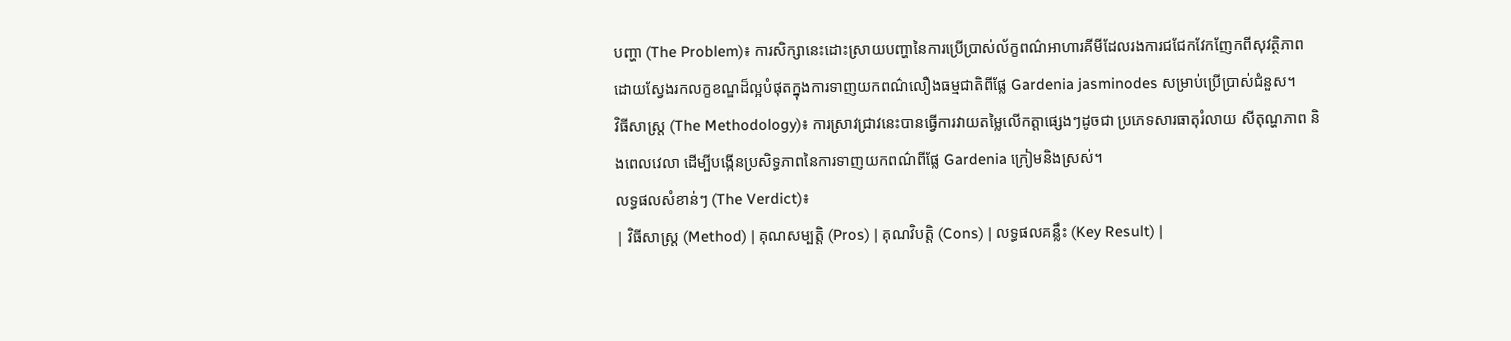បញ្ហា (The Problem)៖ ការសិក្សានេះដោះស្រាយបញ្ហានៃការប្រើប្រាស់ល័ក្ខពណ៌អាហារគីមីដែលរងការជជែកវែកញែកពីសុវត្ថិភាព ដោយស្វែងរកលក្ខខណ្ឌដ៏ល្អបំផុតក្នុងការទាញយកពណ៌លឿងធម្មជាតិពីផ្លែ Gardenia jasminodes សម្រាប់ប្រើប្រាស់ជំនួស។
វិធីសាស្ត្រ (The Methodology)៖ ការស្រាវជ្រាវនេះបានធ្វើការវាយតម្លៃលើកត្តាផ្សេងៗដូចជា ប្រភេទសារធាតុរំលាយ សីតុណ្ហភាព និងពេលវេលា ដើម្បីបង្កើនប្រសិទ្ធភាពនៃការទាញយកពណ៌ពីផ្លែ Gardenia ក្រៀមនិងស្រស់។
លទ្ធផលសំខាន់ៗ (The Verdict)៖
| វិធីសាស្ត្រ (Method) | គុណសម្បត្តិ (Pros) | គុណវិបត្តិ (Cons) | លទ្ធផលគន្លឹះ (Key Result) |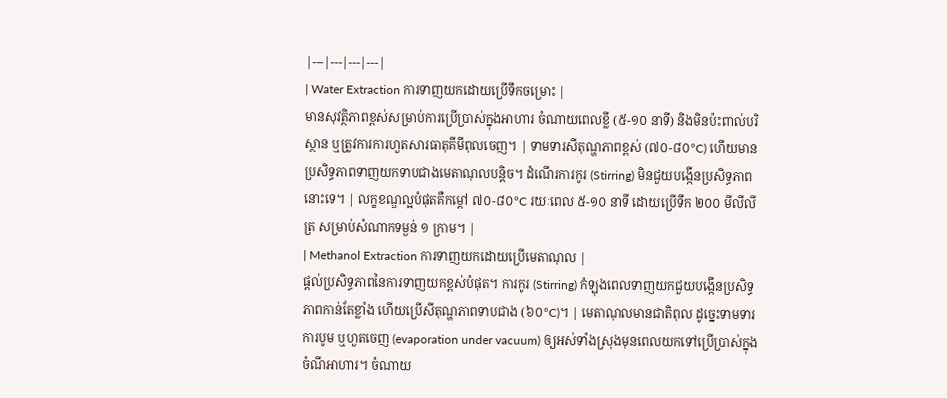|---|---|---|---|
| Water Extraction ការទាញយកដោយប្រើទឹកចម្រោះ |
មានសុវត្ថិភាពខ្ពស់សម្រាប់ការប្រើប្រាស់ក្នុងអាហារ ចំណាយពេលខ្លី (៥-១០ នាទី) និងមិនប៉ះពាល់បរិស្ថាន ឬត្រូវការការហួតសារធាតុគីមីពុលចេញ។ | ទាមទារសីតុណ្ហភាពខ្ពស់ (៧០-៨០°C) ហើយមានប្រសិទ្ធភាពទាញយកទាបជាងមេតាណុលបន្តិច។ ដំណើរការកូរ (Stirring) មិនជួយបង្កើនប្រសិទ្ធភាពនោះទេ។ | លក្ខខណ្ឌល្អបំផុតគឺកម្តៅ ៧០-៨០°C រយៈពេល ៥-១០ នាទី ដោយប្រើទឹក ២០០ មីលីលីត្រ សម្រាប់សំណាកទម្ងន់ ១ ក្រាម។ |
| Methanol Extraction ការទាញយកដោយប្រើមេតាណុល |
ផ្តល់ប្រសិទ្ធភាពនៃការទាញយកខ្ពស់បំផុត។ ការកូរ (Stirring) កំឡុងពេលទាញយកជួយបង្កើនប្រសិទ្ធភាពកាន់តែខ្លាំង ហើយប្រើសីតុណ្ហភាពទាបជាង (៦០°C)។ | មេតាណុលមានជាតិពុល ដូច្នេះទាមទារការបូម ឬហួតចេញ (evaporation under vacuum) ឲ្យអស់ទាំងស្រុងមុនពេលយកទៅប្រើប្រាស់ក្នុងចំណីអាហារ។ ចំណាយ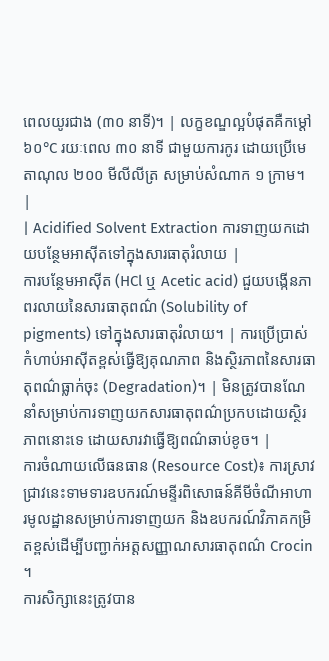ពេលយូរជាង (៣០ នាទី)។ | លក្ខខណ្ឌល្អបំផុតគឺកម្តៅ ៦០°C រយៈពេល ៣០ នាទី ជាមួយការកូរ ដោយប្រើមេតាណុល ២០០ មីលីលីត្រ សម្រាប់សំណាក ១ ក្រាម។ |
| Acidified Solvent Extraction ការទាញយកដោយបន្ថែមអាស៊ីតទៅក្នុងសារធាតុរំលាយ |
ការបន្ថែមអាស៊ីត (HCl ឬ Acetic acid) ជួយបង្កើនភាពរលាយនៃសារធាតុពណ៌ (Solubility of pigments) ទៅក្នុងសារធាតុរំលាយ។ | ការប្រើប្រាស់កំហាប់អាស៊ីតខ្ពស់ធ្វើឱ្យគុណភាព និងស្ថិរភាពនៃសារធាតុពណ៌ធ្លាក់ចុះ (Degradation)។ | មិនត្រូវបានណែនាំសម្រាប់ការទាញយកសារធាតុពណ៌ប្រកបដោយស្ថិរភាពនោះទេ ដោយសារវាធ្វើឱ្យពណ៌ឆាប់ខូច។ |
ការចំណាយលើធនធាន (Resource Cost)៖ ការស្រាវជ្រាវនេះទាមទារឧបករណ៍មន្ទីរពិសោធន៍គីមីចំណីអាហារមូលដ្ឋានសម្រាប់ការទាញយក និងឧបករណ៍វិភាគកម្រិតខ្ពស់ដើម្បីបញ្ជាក់អត្តសញ្ញាណសារធាតុពណ៌ Crocin ។
ការសិក្សានេះត្រូវបាន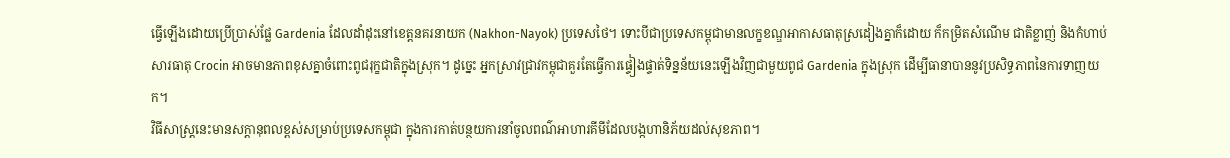ធ្វើឡើងដោយប្រើប្រាស់ផ្លែ Gardenia ដែលដាំដុះនៅខេត្តនគរនាយក (Nakhon-Nayok) ប្រទេសថៃ។ ទោះបីជាប្រទេសកម្ពុជាមានលក្ខខណ្ឌអាកាសធាតុស្រដៀងគ្នាក៏ដោយ ក៏កម្រិតសំណើម ជាតិខ្លាញ់ និងកំហាប់សារធាតុ Crocin អាចមានភាពខុសគ្នាចំពោះពូជរុក្ខជាតិក្នុងស្រុក។ ដូច្នេះ អ្នកស្រាវជ្រាវកម្ពុជាគួរតែធ្វើការផ្ទៀងផ្ទាត់ទិន្នន័យនេះឡើងវិញជាមួយពូជ Gardenia ក្នុងស្រុក ដើម្បីធានាបាននូវប្រសិទ្ធភាពនៃការទាញយក។
វិធីសាស្ត្រនេះមានសក្តានុពលខ្ពស់សម្រាប់ប្រទេសកម្ពុជា ក្នុងការកាត់បន្ថយការនាំចូលពណ៌អាហារគីមីដែលបង្កហានិភ័យដល់សុខភាព។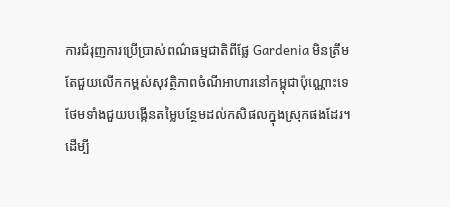ការជំរុញការប្រើប្រាស់ពណ៌ធម្មជាតិពីផ្លែ Gardenia មិនត្រឹមតែជួយលើកកម្ពស់សុវត្ថិភាពចំណីអាហារនៅកម្ពុជាប៉ុណ្ណោះទេ ថែមទាំងជួយបង្កើនតម្លៃបន្ថែមដល់កសិផលក្នុងស្រុកផងដែរ។
ដើម្បី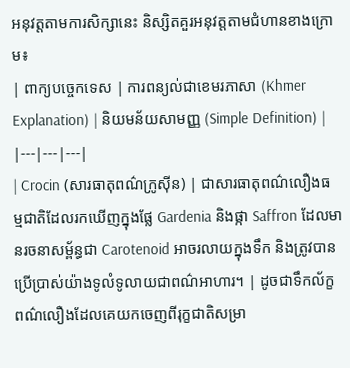អនុវត្តតាមការសិក្សានេះ និស្សិតគួរអនុវត្តតាមជំហានខាងក្រោម៖
| ពាក្យបច្ចេកទេស | ការពន្យល់ជាខេមរភាសា (Khmer Explanation) | និយមន័យសាមញ្ញ (Simple Definition) |
|---|---|---|
| Crocin (សារធាតុពណ៌ក្រូស៊ីន) | ជាសារធាតុពណ៌លឿងធម្មជាតិដែលរកឃើញក្នុងផ្លែ Gardenia និងផ្កា Saffron ដែលមានរចនាសម្ព័ន្ធជា Carotenoid អាចរលាយក្នុងទឹក និងត្រូវបានប្រើប្រាស់យ៉ាងទូលំទូលាយជាពណ៌អាហារ។ | ដូចជាទឹកល័ក្ខពណ៌លឿងដែលគេយកចេញពីរុក្ខជាតិសម្រា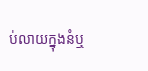ប់លាយក្នុងនំឬ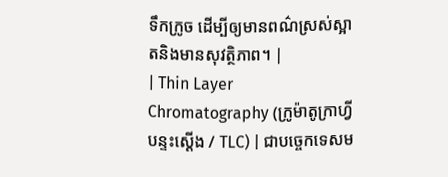ទឹកក្រូច ដើម្បីឲ្យមានពណ៌ស្រស់ស្អាតនិងមានសុវត្ថិភាព។ |
| Thin Layer Chromatography (ក្រូម៉ាតូក្រាហ្វីបន្ទះស្តើង / TLC) | ជាបច្ចេកទេសម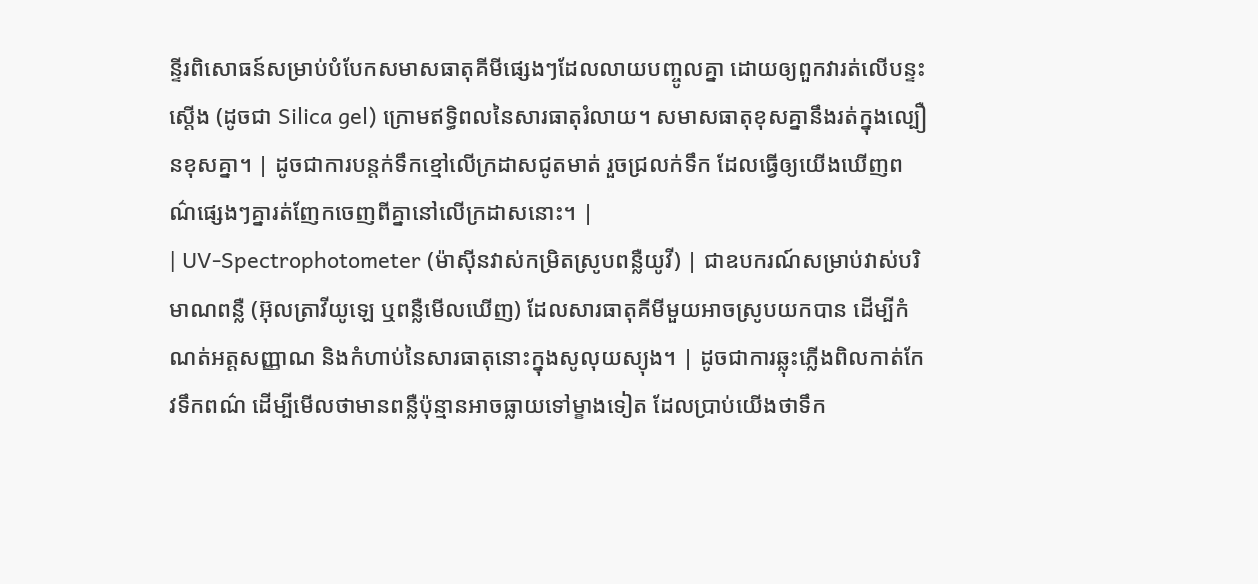ន្ទីរពិសោធន៍សម្រាប់បំបែកសមាសធាតុគីមីផ្សេងៗដែលលាយបញ្ចូលគ្នា ដោយឲ្យពួកវារត់លើបន្ទះស្តើង (ដូចជា Silica gel) ក្រោមឥទ្ធិពលនៃសារធាតុរំលាយ។ សមាសធាតុខុសគ្នានឹងរត់ក្នុងល្បឿនខុសគ្នា។ | ដូចជាការបន្តក់ទឹកខ្មៅលើក្រដាសជូតមាត់ រួចជ្រលក់ទឹក ដែលធ្វើឲ្យយើងឃើញពណ៌ផ្សេងៗគ្នារត់ញែកចេញពីគ្នានៅលើក្រដាសនោះ។ |
| UV-Spectrophotometer (ម៉ាស៊ីនវាស់កម្រិតស្រូបពន្លឺយូវី) | ជាឧបករណ៍សម្រាប់វាស់បរិមាណពន្លឺ (អ៊ុលត្រាវីយូឡេ ឬពន្លឺមើលឃើញ) ដែលសារធាតុគីមីមួយអាចស្រូបយកបាន ដើម្បីកំណត់អត្តសញ្ញាណ និងកំហាប់នៃសារធាតុនោះក្នុងសូលុយស្យុង។ | ដូចជាការឆ្លុះភ្លើងពិលកាត់កែវទឹកពណ៌ ដើម្បីមើលថាមានពន្លឺប៉ុន្មានអាចធ្លាយទៅម្ខាងទៀត ដែលប្រាប់យើងថាទឹក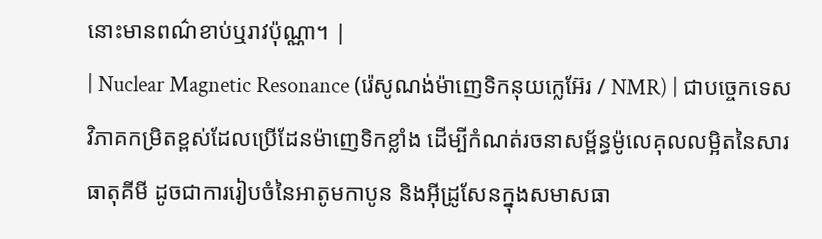នោះមានពណ៌ខាប់ឬរាវប៉ុណ្ណា។ |
| Nuclear Magnetic Resonance (រ៉េសូណង់ម៉ាញេទិកនុយក្លេអ៊ែរ / NMR) | ជាបច្ចេកទេសវិភាគកម្រិតខ្ពស់ដែលប្រើដែនម៉ាញេទិកខ្លាំង ដើម្បីកំណត់រចនាសម្ព័ន្ធម៉ូលេគុលលម្អិតនៃសារធាតុគីមី ដូចជាការរៀបចំនៃអាតូមកាបូន និងអ៊ីដ្រូសែនក្នុងសមាសធា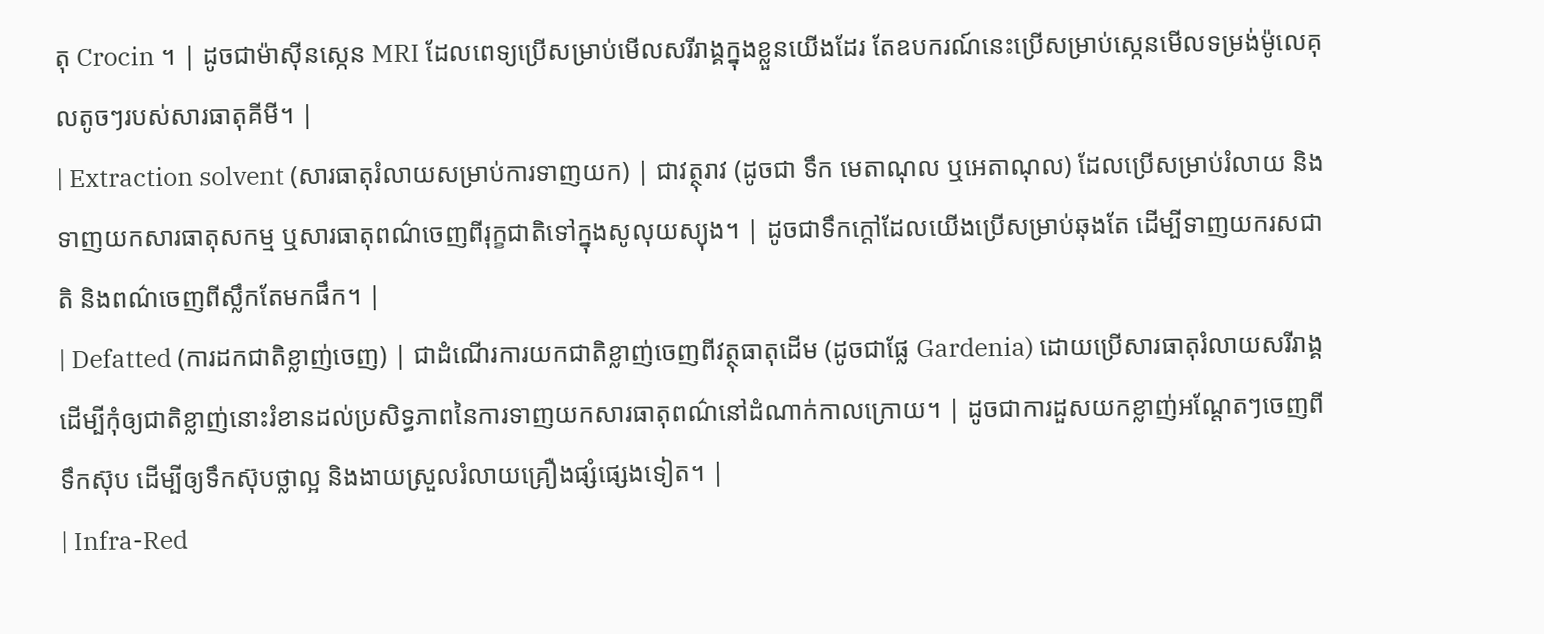តុ Crocin ។ | ដូចជាម៉ាស៊ីនស្កេន MRI ដែលពេទ្យប្រើសម្រាប់មើលសរីរាង្គក្នុងខ្លួនយើងដែរ តែឧបករណ៍នេះប្រើសម្រាប់ស្កេនមើលទម្រង់ម៉ូលេគុលតូចៗរបស់សារធាតុគីមី។ |
| Extraction solvent (សារធាតុរំលាយសម្រាប់ការទាញយក) | ជាវត្ថុរាវ (ដូចជា ទឹក មេតាណុល ឬអេតាណុល) ដែលប្រើសម្រាប់រំលាយ និងទាញយកសារធាតុសកម្ម ឬសារធាតុពណ៌ចេញពីរុក្ខជាតិទៅក្នុងសូលុយស្យុង។ | ដូចជាទឹកក្តៅដែលយើងប្រើសម្រាប់ឆុងតែ ដើម្បីទាញយករសជាតិ និងពណ៌ចេញពីស្លឹកតែមកផឹក។ |
| Defatted (ការដកជាតិខ្លាញ់ចេញ) | ជាដំណើរការយកជាតិខ្លាញ់ចេញពីវត្ថុធាតុដើម (ដូចជាផ្លែ Gardenia) ដោយប្រើសារធាតុរំលាយសរីរាង្គ ដើម្បីកុំឲ្យជាតិខ្លាញ់នោះរំខានដល់ប្រសិទ្ធភាពនៃការទាញយកសារធាតុពណ៌នៅដំណាក់កាលក្រោយ។ | ដូចជាការដួសយកខ្លាញ់អណ្តែតៗចេញពីទឹកស៊ុប ដើម្បីឲ្យទឹកស៊ុបថ្លាល្អ និងងាយស្រួលរំលាយគ្រឿងផ្សំផ្សេងទៀត។ |
| Infra-Red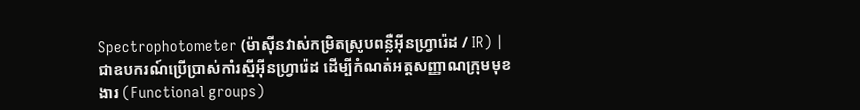Spectrophotometer (ម៉ាស៊ីនវាស់កម្រិតស្រូបពន្លឺអ៊ីនហ្វ្រារ៉េដ / IR) | ជាឧបករណ៍ប្រើប្រាស់កាំរស្មីអ៊ីនហ្វ្រារ៉េដ ដើម្បីកំណត់អត្តសញ្ញាណក្រុមមុខងារ (Functional groups)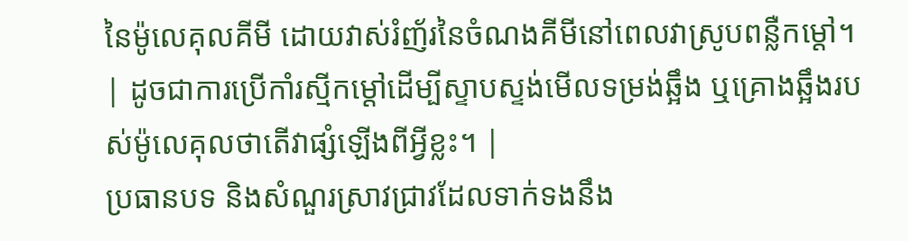នៃម៉ូលេគុលគីមី ដោយវាស់រំញ័រនៃចំណងគីមីនៅពេលវាស្រូបពន្លឺកម្តៅ។ | ដូចជាការប្រើកាំរស្មីកម្តៅដើម្បីស្ទាបស្ទង់មើលទម្រង់ឆ្អឹង ឬគ្រោងឆ្អឹងរបស់ម៉ូលេគុលថាតើវាផ្សំឡើងពីអ្វីខ្លះ។ |
ប្រធានបទ និងសំណួរស្រាវជ្រាវដែលទាក់ទងនឹង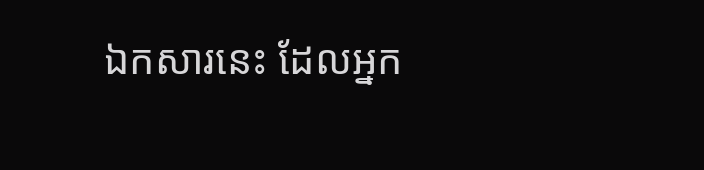ឯកសារនេះ ដែលអ្នក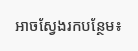អាចស្វែងរកបន្ថែម៖